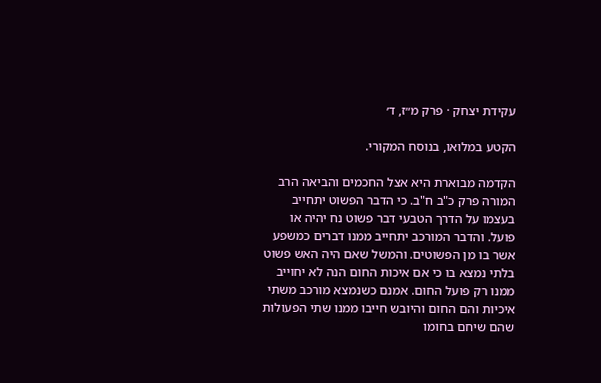עקידת יצחק · פרק מ״ז, ד׳

הקטע במלואו, בנוסח המקורי.

הקדמה מבוארת היא אצל החכמים והביאה הרב המורה פרק כ"ב ח"ב. כי הדבר הפשוט יתחייב בעצמו על הדרך הטבעי דבר פשוט נח יהיה או פועל. והדבר המורכב יתחייב ממנו דברים כמשפע אשר בו מן הפשוטים. והמשל שאם היה האש פשוט בלתי נמצא בו כי אם איכות החום הנה לא יחוייב ממנו רק פועל החום. אמנם כשנמצא מורכב משתי איכיות והם החום והיובש חייבו ממנו שתי הפעולות שהם שיחם בחומו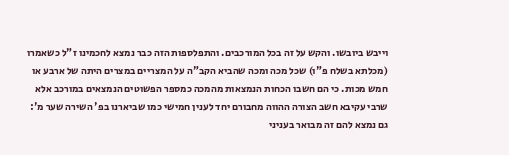וייבש ביובשו. והקש על זה בכל המורכבים. והתפלספות הזה כבר נמצא לחכמינו ז"ל כשאמרו (מכלתא בשלח פ"ו) שכל מכה ומכה שהביא הקב"ה על המצריים במצרים היתה של ארבע או חמש מכות. כי הם חשבו הכחות הנמצאות מהמכה כמספר הפשוטים הנמצאים במורכב אלא שרבי עקיבא חשב הצורה ההווה מחבורם יחד לענין חמישי כמו שביארנו בפ' השירה שער מ': גם נמצא להם זה מבואר בעניני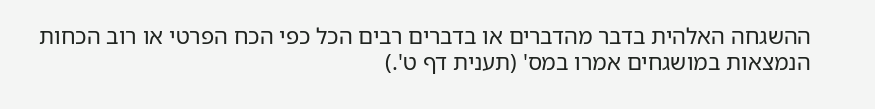ההשגחה האלהית בדבר מהדברים או בדברים רבים הכל כפי הכח הפרטי או רוב הכחות הנמצאות במושגחים אמרו במס' (תענית דף ט'.)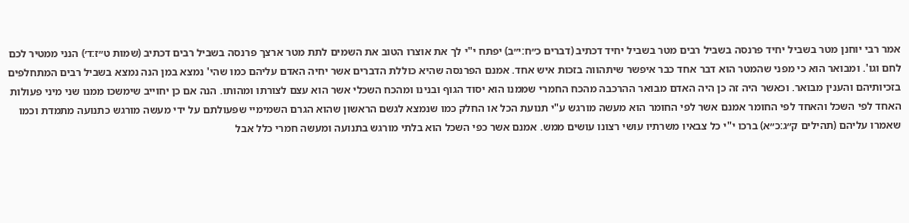אמר רבי יוחנן מטר בשביל יחיד פרנסה בשביל רבים מטר בשביל יחיד דכתיב (דברים כ״ח:י״ב) יפתח י"י לך את אוצרו הטוב את השמים לתת מטר ארצך פרנסה בשביל רבים דכתיב (שמות ט״ז:ד׳) הנני ממטיר לכם לחם וגו'. ומבואר הוא כי מפני שהמטר הוא דבר אחד כבר איפשר שיתהווה בזכות איש אחד. אמנם הפרנסה שהיא כוללת הדברים אשר יחיה האדם עליהם כמו שהי' נמצא במן הנה נמצא בשביל רבים המתחלפים בזכיותיהם והענין מבואר. וכאשר היה זה כן היה האדם מבואר ההרכבה מהכח החמרי שממנו הוא יסוד הגוף ובנינו ומהכח השכלי אשר הוא עצם לצורתו ומהותו. הנה אם כן יחוייב שימשכו ממנו שני מיני פעולות האחד לפי השכל והאחד לפי החומר אמנם אשר לפי החומר הוא מעשה מורגש ע"י תנועת הכל או החלק כמו שנמצא לגשם הראשון שהוא הגרם השמימיי שפעולתם על ידי מעשה מורגש כתנועה מתמדת וכמו שאמרו עליהם (תהילים ק״ג:כ״א) ברכו י"י כל צבאיו משרתיו עושי רצונו עושים ממש. אמנם אשר כפי השכל הוא בלתי מורגש בתנועה ומעשה חמרי כלל אבל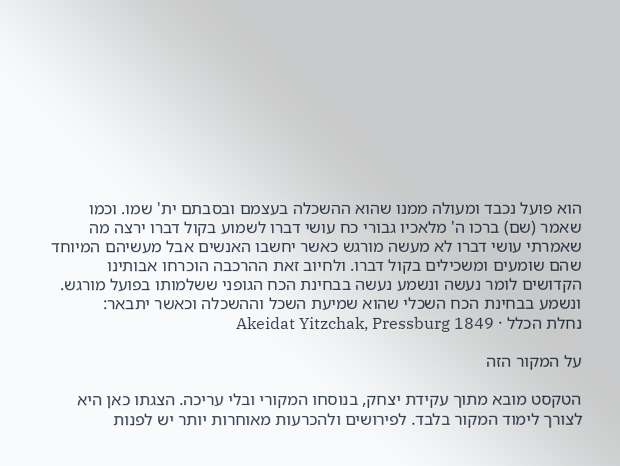הוא פועל נכבד ומעולה ממנו שהוא ההשכלה בעצמם ובסבתם ית' שמו. וכמו שאמר (שם) ברכו ה' מלאכיו גבורי כח עושי דברו לשמוע בקול דברו ירצה מה שאמרתי עושי דברו לא מעשה מורגש כאשר יחשבו האנשים אבל מעשיהם המיוחד שהם שומעים ומשכילים בקול דברו. ולחיוב זאת ההרכבה הוכרחו אבותינו הקדושים לומר נעשה ונשמע נעשה בבחינת הכח הגופני ששלמותו בפועל מורגש. ונשמע בבחינת הכח השכלי שהוא שמיעת השכל וההשכלה וכאשר יתבאר:
נחלת הכלל · Akeidat Yitzchak, Pressburg 1849

על המקור הזה

הטקסט מובא מתוך עקידת יצחק, בנוסחו המקורי ובלי עריכה. הצגתו כאן היא לצורך לימוד המקור בלבד. לפירושים ולהכרעות מאוחרות יותר יש לפנות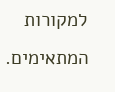למקורות המתאימים.